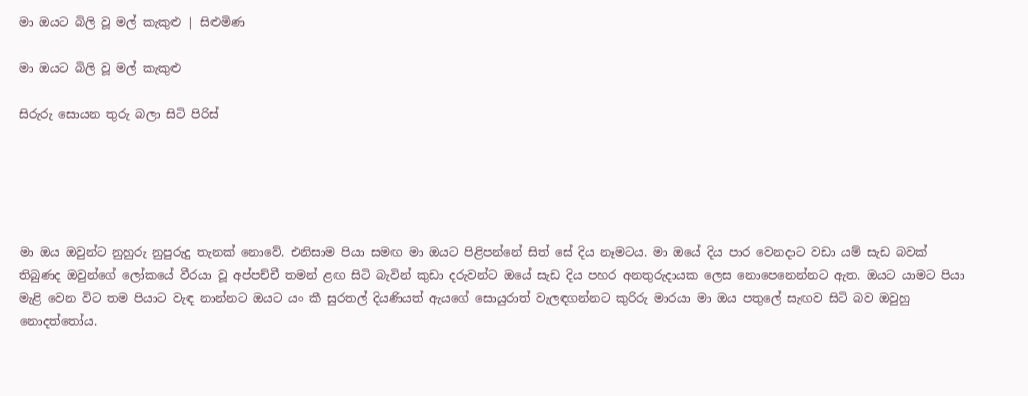මා ඔයට බිලි වූ මල් කැකුළු | සිළුමිණ

මා ඔයට බිලි වූ මල් කැකුළු

සිරුරු සොයන තුරු බලා සිටි පිරිස්





මා ඔය ඔවුන්ට නුහුරු නුපුරුදු තැනක් නොවේ. එනිසාම පියා සමඟ මා ඔයට පිළිපන්නේ සිත් සේ දිය නෑමටය. මා ඔයේ දිය පාර වෙනදාට වඩා යම් සැඩ බවක් තිබුණද ඔවුන්ගේ ලෝකයේ වීරයා වූ අප්පච්චී තමන් ළඟ සිටි බැවින් කුඩා දරුවන්ට ඔයේ සැඩ දිය පහර අනතුරුදායක ලෙස නොපෙනෙන්නට ඇත. ඔයට යාමට පියා මැළි වෙන විට තම පියාට වැඳ නාන්නට ඔයට යං කී සුරතල් දියණියත් ඇයගේ සොයුරාත් වැලඳගන්නට කුරිරු මාරයා මා ඔය පතුලේ සැඟව සිටි බව ඔවුහු නොදත්තෝය.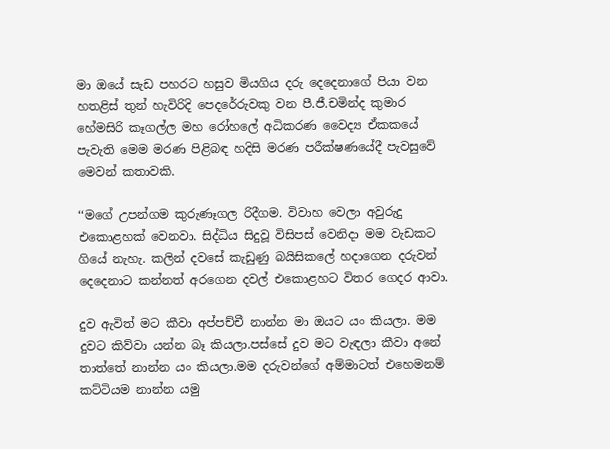මා ඔයේ සැඩ පහරට හසුව මියගිය දරු දෙදෙනාගේ පියා වන හතළිස් තුන් හැවිරිදි පෙදරේරුවකු වන පී.ජී.චමින්ද කුමාර හේමසිරි කෑගල්ල මහ රෝහලේ අධිකරණ වෛද්‍ය ඒකකයේ පැවැති මෙම මරණ පිළිබඳ හදිසි මරණ පරීක්ෂණයේදී පැවසුවේ මෙවන් කතාවකි.

‘‘මගේ උපන්ගම කුරුණෑගල රිදීගම. විවාහ වෙලා අවුරුදු එකොළහක් වෙනවා. සිද්ධිය සිදුවූ විසිපස් වෙනිදා මම වැඩකට ගියේ නැහැ. කලින් දවසේ කැඩුණු බයිසිකලේ හදාගෙන දරුවන් දෙදෙනාට කන්නත් අරගෙන දවල් එකොළහට විතර ගෙදර ආවා.

දුව ඇවිත් මට කීවා අප්පච්චී නාන්න මා ඔයට යං කියලා. මම දුවට කිව්වා යන්න බෑ කියලා.පස්සේ දුව මට වැඳලා කීවා අනේ තාත්තේ නාන්න යං කියලා.මම දරුවන්ගේ අම්මාටත් එහෙමනම් කට්ටියම නාන්න යමු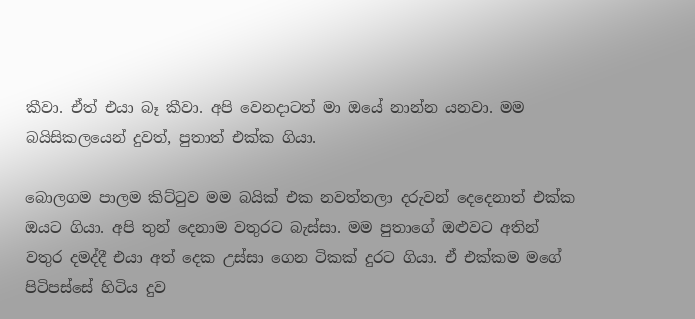කීවා. ඒත් එයා බෑ කීවා. අපි වෙනදාටත් මා ඔයේ නාන්න යනවා. මම බයිසිකලයෙන් දුවත්, පුතාත් එක්ක ගියා.

බොලගම පාලම කිට්ටුව මම බයික් එක නවත්තලා දරුවන් දෙදෙනාත් එක්ක ඔයට ගියා. අපි තුන් දෙනාම වතුරට බැස්සා. මම පුතාගේ ඔළුවට අතින් වතුර දමද්දී එයා අත් දෙක උස්සා ගෙන ටිකක් දුරට ගියා. ඒ එක්කම මගේ පිටිපස්සේ හිටිය දුව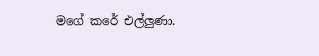මගේ කරේ එල්ලුණා.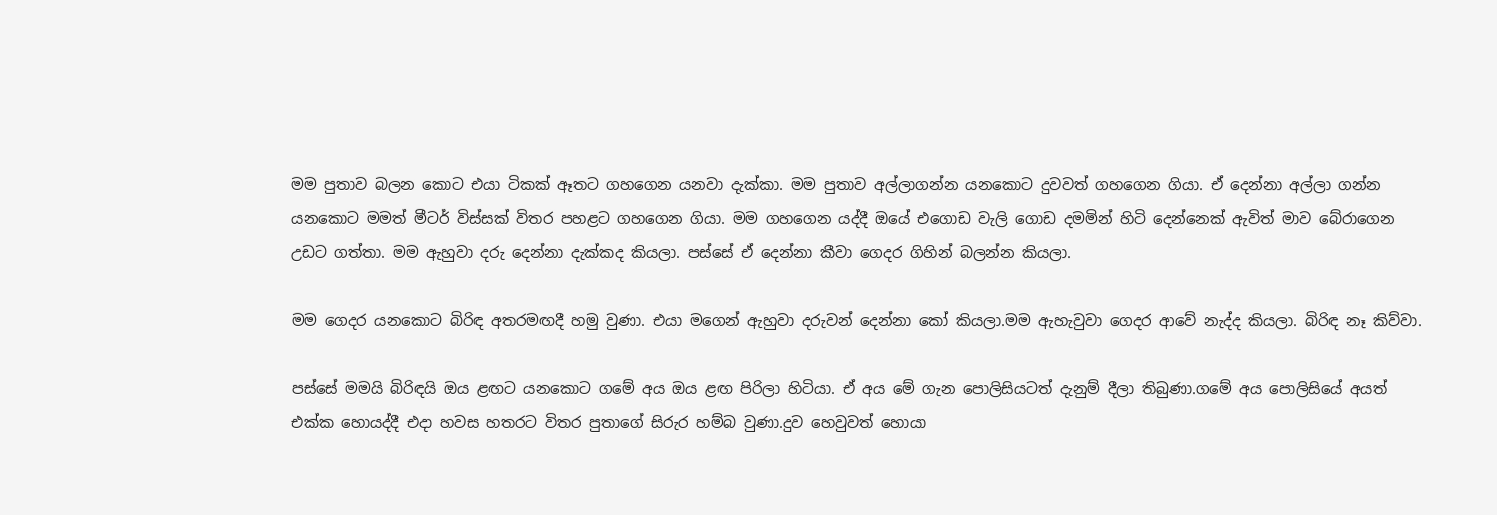මම පුතාව බලන කොට එයා ටිකක් ඈතට ගහගෙන යනවා දැක්කා. මම පුතාව අල්ලාගන්න යනකොට දුවවත් ගහගෙන ගියා. ඒ දෙන්නා අල්ලා ගන්න යනකොට මමත් මීටර් විස්සක් විතර පහළට ගහගෙන ගියා. මම ගහගෙන යද්දී ඔයේ එගොඩ වැලි ගොඩ දමමින් හිටි දෙන්නෙක් ඇවිත් මාව බේරාගෙන උඩට ගත්තා. මම ඇහුවා දරු දෙන්නා දැක්කද කියලා. පස්සේ ඒ දෙන්නා කීවා ගෙදර ගිහින් බලන්න කියලා.

මම ගෙදර යනකොට බිරිඳ අතරමඟදී හමු වුණා. එයා මගෙන් ඇහුවා දරුවන් දෙන්නා කෝ කියලා.මම ඇහැවුවා ගෙදර ආවේ නැද්ද කියලා. බිරිඳ නෑ කිව්වා.

පස්සේ මමයි බිරිඳයි ඔය ළඟට යනකොට ගමේ අය ඔය ළඟ පිරිලා හිටියා. ඒ අය මේ ගැන පොලිසියටත් දැනුම් දීලා තිබුණා.ගමේ අය පොලිසියේ අයත් එක්ක හොයද්දී එදා හවස හතරට විතර පුතාගේ සිරුර හම්බ වුණා.දුව හෙවුවත් හොයා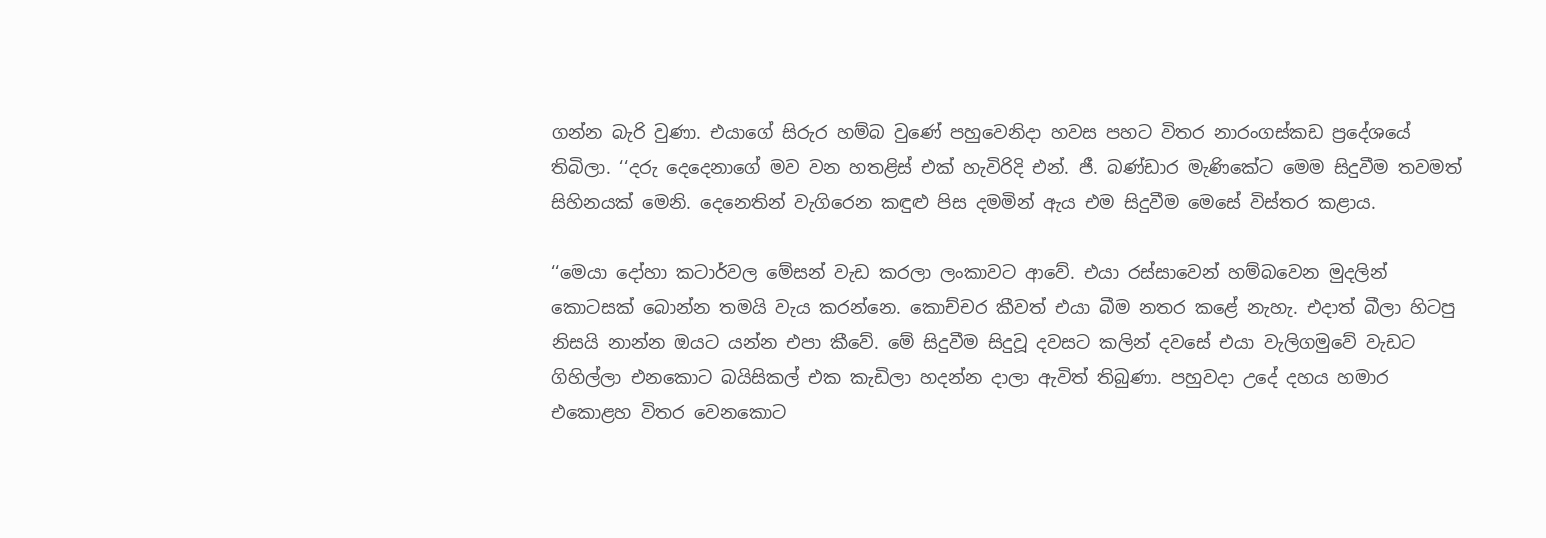ගන්න බැරි වුණා. එයාගේ සිරුර හම්බ වුණේ පහුවෙනිදා හවස පහට විතර නාරංගස්කඩ ප්‍රදේශයේ තිබිලා. ‘‘දරු දෙදෙනාගේ මව වන හතළිස් එක් හැවිරිදි එන්. ජී. බණ්ඩාර මැණිකේට මෙම සිදුවීම තවමත් සිහිනයක් මෙනි. දෙනෙතින් වැගිරෙන කඳුළු පිස දමමින් ඇය එම සිදුවීම මෙසේ විස්තර කළාය.

‘‘මෙයා දෝහා කටාර්වල මේසන් වැඩ කරලා ලංකාවට ආවේ. එයා රස්සාවෙන් හම්බවෙන මුදලින් කොටසක් බොන්න තමයි වැය කරන්නෙ. කොච්චර කීවත් එයා බීම නතර කළේ නැහැ. එදාත් බීලා හිටපු නිසයි නාන්න ඔයට යන්න එපා කීවේ. මේ සිදුවීම සිදුවූ දවසට කලින් දවසේ එයා වැලිගමුවේ වැඩට ගිහිල්ලා එනකොට බයිසිකල් එක කැඩිලා හදන්න දාලා ඇවිත් තිබුණා. පහුවදා උදේ දහය හමාර එකොළහ විතර වෙනකොට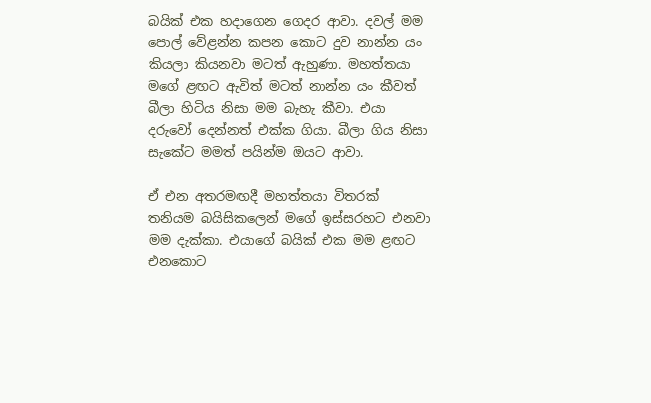බයික් එක හදාගෙන ගෙදර ආවා. දවල් මම පොල් වේළන්න කපන කොට දුව නාන්න යං කියලා කියනවා මටත් ඇහුණා. මහත්තයා මගේ ළඟට ඇවිත් මටත් නාන්න යං කීවත් බීලා හිටිය නිසා මම බැහැ කීවා. එයා දරුවෝ දෙන්නත් එක්ක ගියා. බීලා ගිය නිසා සැකේට මමත් පයින්ම ඔයට ආවා.

ඒ එන අතරමඟදී මහත්තයා විතරක් තනියම බයිසිකලෙන් මගේ ඉස්සරහට එනවා මම දැක්කා. එයාගේ බයික් එක මම ළඟට එනකොට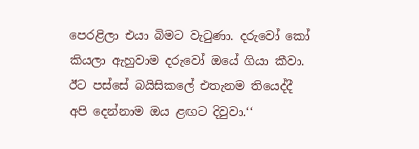පෙරළිලා එයා බිමට වැටුණා. දරුවෝ කෝ කියලා ඇහුවාම දරුවෝ ඔයේ ගියා කීවා. ඊට පස්සේ බයිසිකලේ එතැනම තියෙද්දී අපි දෙන්නාම ඔය ළඟට දිවුවා.‘‘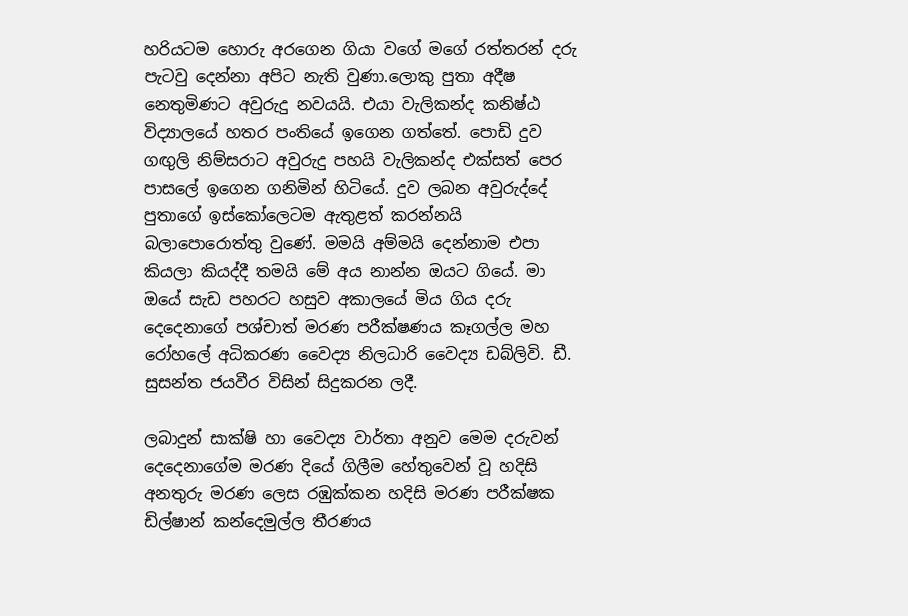හරියටම හොරු අරගෙන ගියා වගේ මගේ රත්තරන් දරු පැටවු දෙන්නා අපිට නැති වුණා.ලොකු පුතා අදීෂ නෙතුමිණට අවුරුදු නවයයි. එයා වැලිකන්ද කනිෂ්ඨ විද්‍යාලයේ හතර පංතියේ ඉගෙන ගත්තේ. පොඩි දුව ගඟුලි නිම්සරාට අවුරුදු පහයි වැලිකන්ද එක්සත් පෙර පාසලේ ඉගෙන ගනිමින් හිටියේ. දුව ලබන අවුරුද්දේ පුතාගේ ඉස්කෝලෙටම ඇතුළත් කරන්නයි බලාපොරොත්තු වුණේ. මමයි අම්මයි දෙන්නාම එපා කියලා කියද්දී තමයි මේ අය නාන්න ඔයට ගියේ. මා ඔයේ සැඩ පහරට හසුව අකාලයේ මිය ගිය දරු දෙදෙනාගේ පශ්චාත් මරණ පරීක්ෂණය කෑගල්ල මහ රෝහලේ අධිකරණ වෛද්‍ය නිලධාරි වෛද්‍ය ඩබ්ලිවි. ඩී. සුසන්ත ජයවීර විසින් සිදුකරන ලදී.

ලබාදුන් සාක්ෂි හා වෛද්‍ය වාර්තා අනුව මෙම දරුවන් දෙදෙනාගේම මරණ දියේ ගිලීම හේතුවෙන් වූ හදිසි අනතුරු මරණ ලෙස රඹුක්කන හදිසි මරණ පරීක්ෂක ඩිල්ෂාන් කන්දෙමුල්ල තීරණය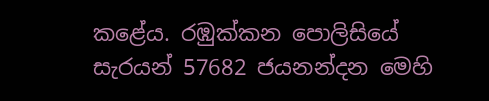කළේය. රඹුක්කන පොලිසියේ සැරයන් 57682 ජයනන්දන මෙහි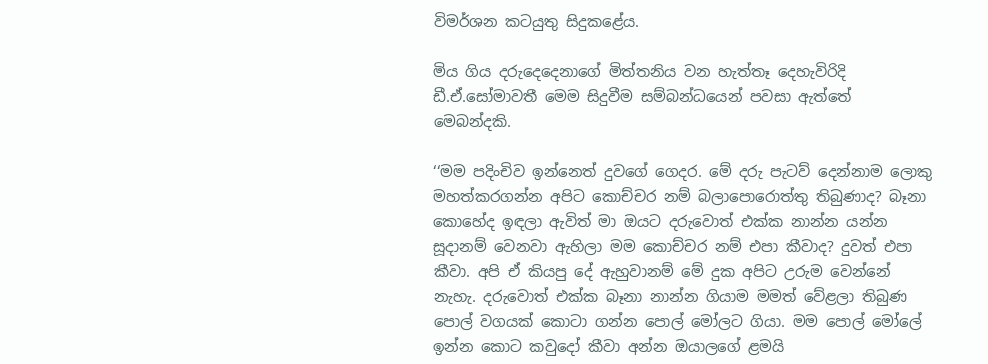විමර්ශන කටයුතු සිදුකළේය.

මිය ගිය දරුදෙදෙනාගේ මිත්තනිය වන හැත්තෑ දෙහැවිරිදි ඩී.ඒ.සෝමාවතී මෙම සිදුවීම සම්බන්ධයෙන් පවසා ඇත්තේ මෙබන්දකි.

‘‘මම පදිංචිව ඉන්නෙත් දුවගේ ගෙදර. මේ දරු පැටව් දෙන්නාම ලොකු මහත්කරගන්න අපිට කොච්චර නම් බලාපොරොත්තු තිබුණාද? බෑනා කොහේද ඉඳලා ඇවිත් මා ඔයට දරුවොත් එක්ක නාන්න යන්න සූදානම් වෙනවා ඇහිලා මම කොච්චර නම් එපා කීවාද? දුවත් එපා කීවා. අපි ඒ කියපු දේ ඇහුවානම් මේ දුක අපිට උරුම වෙන්නේ නැහැ. දරුවොත් එක්ක බෑනා නාන්න ගියාම මමත් වේළලා තිබුණ පොල් වගයක් කොටා ගන්න පොල් මෝලට ගියා. මම පොල් මෝලේ ඉන්න කොට කවුදෝ කීවා අන්න ඔයාලගේ ළමයි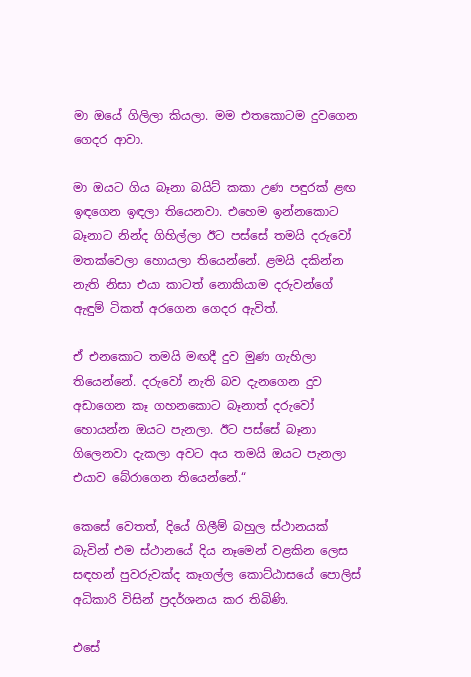මා ඔයේ ගිලිලා කියලා. මම එතකොටම දුවගෙන ගෙදර ආවා.

මා ඔයට ගිය බෑනා බයිට් කකා උණ පඳුරක් ළඟ ඉඳගෙන ඉඳලා තියෙනවා. එහෙම ඉන්නකොට බෑනාට නින්ද ගිහිල්ලා ඊට පස්සේ තමයි දරුවෝ මතක්වෙලා හොයලා තියෙන්නේ. ළමයි දකින්න නැති නිසා එයා කාටත් නොකියාම දරුවන්ගේ ඇඳුම් ටිකත් අරගෙන ගෙදර ඇවිත්.

ඒ එනකොට තමයි මඟදී දුව මුණ ගැහිලා තියෙන්නේ. දරුවෝ නැති බව දැනගෙන දුව අඩාගෙන කෑ ගහනකොට බෑනාත් දරුවෝ හොයන්න ඔයට පැනලා. ඊට පස්සේ බෑනා ගිලෙනවා දැකලා අවට අය තමයි ඔයට පැනලා එයාව බේරාගෙන තියෙන්නේ.“

කෙසේ වෙතත්, දියේ ගිලීම් බහුල ස්ථානයක් බැවින් එම ස්ථානයේ දිය නෑමෙන් වළකින ලෙස සඳහන් පුවරුවක්ද කෑගල්ල කොට්ඨාසයේ පොලිස් අධිකාරි විසින් ප්‍රදර්ශනය කර තිබිණි.

එසේ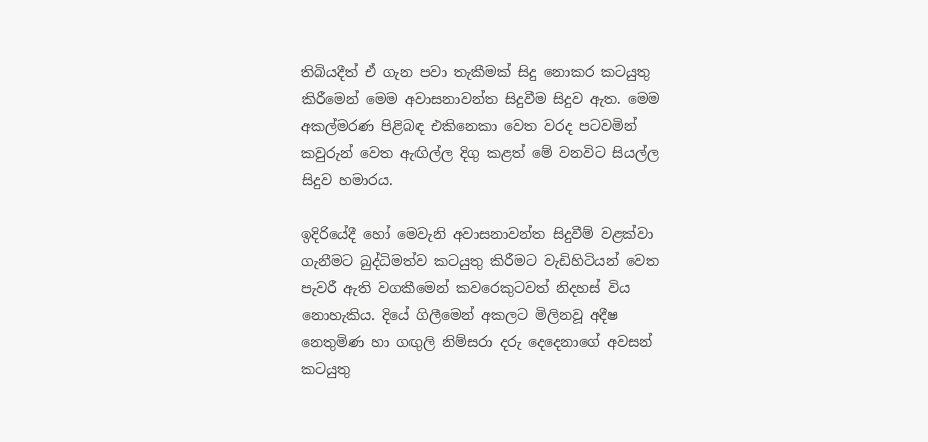තිබියදීත් ඒ ගැන පවා තැකීමක් සිදු නොකර කටයුතු කිරීමෙන් මෙම අවාසනාවන්ත සිදුවීම සිදුව ඇත. මෙම අකල්මරණ පිළිබඳ එකිනෙකා වෙත වරද පටවමින් කවුරුන් වෙත ඇඟිල්ල දිගු කළත් මේ වනවිට සියල්ල සිදුව හමාරය.

ඉදිරියේදී හෝ මෙවැනි අවාසනාවන්ත සිදුවීම් වළක්වා ගැනීමට බුද්ධිමත්ව කටයුතු කිරීමට වැඩිහිටියන් වෙත පැවරී ඇති වගකීමෙන් කවරෙකුටවත් නිදහස් විය නොහැකිය. දියේ ගිලීමෙන් අකලට මිලිනවූ අදීෂ නෙතුමිණ හා ගඟුලි නිම්සරා දරු දෙදෙනාගේ අවසන් කටයුතු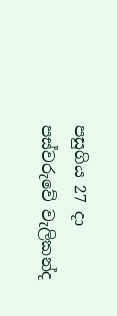පසුගිය 27 දා පස්වරුවේ වැලිකන්ද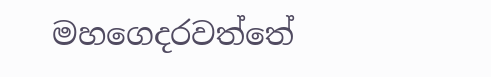මහගෙදරවත්තේ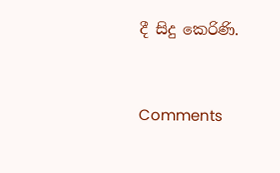දී සිදු කෙරිණි.



Comments